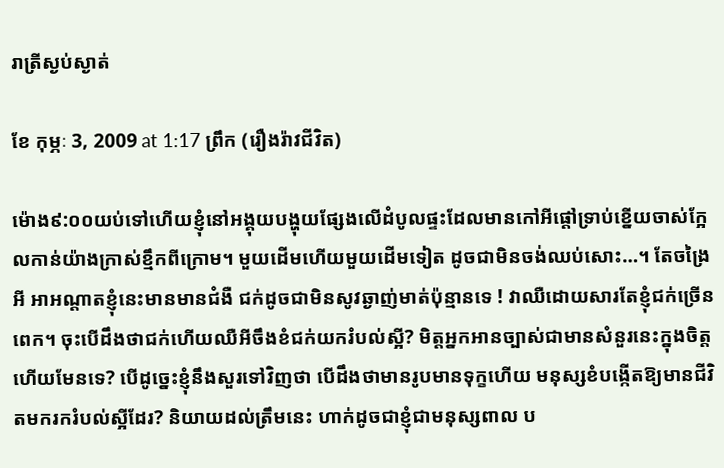រាត្រីស្ងប់ស្ងាត់

ខែ កុម្ភៈ 3, 2009 at 1:17 ព្រឹក (រឿងរ៉ាវជីវិត)

ម៉ោង៩:០០យប់ទៅហើយខ្ញុំនៅអង្គុយបង្ហុយផ្សែងលើដំបូលផ្ទះដែលមានកៅអីផ្ដៅទ្រាប់ខ្នើយចាស់ក្អែលកាន់យ៉ាងក្រាស់ខ្មឹកពីក្រោម។ មួយដើមហើយមួយដើមទៀត ដូចជាមិនចង់ឈប់សោះ…។ តែចង្រៃអី អាអណ្ដាតខ្ញុំនេះមានមានជំងឺ ជក់ដូចជាមិនសូវឆ្ងាញ់មាត់ប៉ុន្មានទេ ! វាឈឺដោយសារតែខ្ញុំជក់ច្រើនពេក។ ចុះបើដឹងថាជក់ហើយឈឺអីចឹងខំជក់យករំបល់ស្អី? មិត្តអ្នកអានច្បាស់ជាមានសំនួរនេះក្នុងចិត្តហើយមែនទេ? បើដូច្នេះខ្ញុំនឹងសួរទៅវិញថា បើដឹងថាមានរូបមានទុក្ខហើយ មនុស្សខំបង្កើតឱ្យមានជីវិតមករករំបល់ស្អីដែរ? និយាយដល់ត្រឹមនេះ ហាក់ដូចជាខ្ញុំជាមនុស្សពាល ប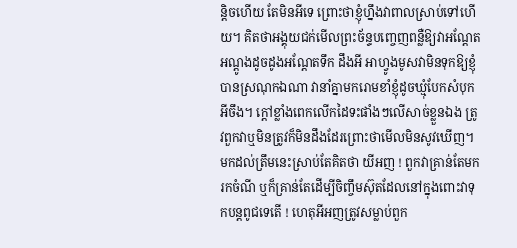ន្តិចហើយ តែមិនអីទេ ព្រោះថាខ្ញុំហ្នឹងវាពាលស្រាប់ទៅហើយ។ គិតថាអង្គុយជក់មើលព្រះច័ន្ទបញ្ចេញពន្លឺឱ្យវាអណ្ដែតអណ្ដូងដូចដូងអណ្ដែតទឹក ដឹងអី អាហ្វូងមូសវាមិនទុកឱ្យខ្ញុំបានស្រណុកឯណា វានាំគ្នាមករោមខាំខ្ញុំដូចឃ្មុំបែកសំបុកអីចឹង។ ក្ដៅខ្លាំងពេកលើកដៃទះផាំងៗលើសាច់ខ្លួនឯង ត្រូវពួកវាឬមិនត្រូវក៏មិនដឹងដែរព្រោះថាមើលមិនសូវឃើញ។ មកដល់ត្រឹមនេះស្រាប់តែគិតថា យីអញ ! ពួកវាគ្រាន់តែមករកចំណី ឬក៏គ្រាន់តែដើម្បីចិញ្ចឹមស៊ុតដែលនៅក្នុងពោះវាទុកបន្តពូជទេតើ ! ហេតុអីអញត្រូវសម្លាប់ពួក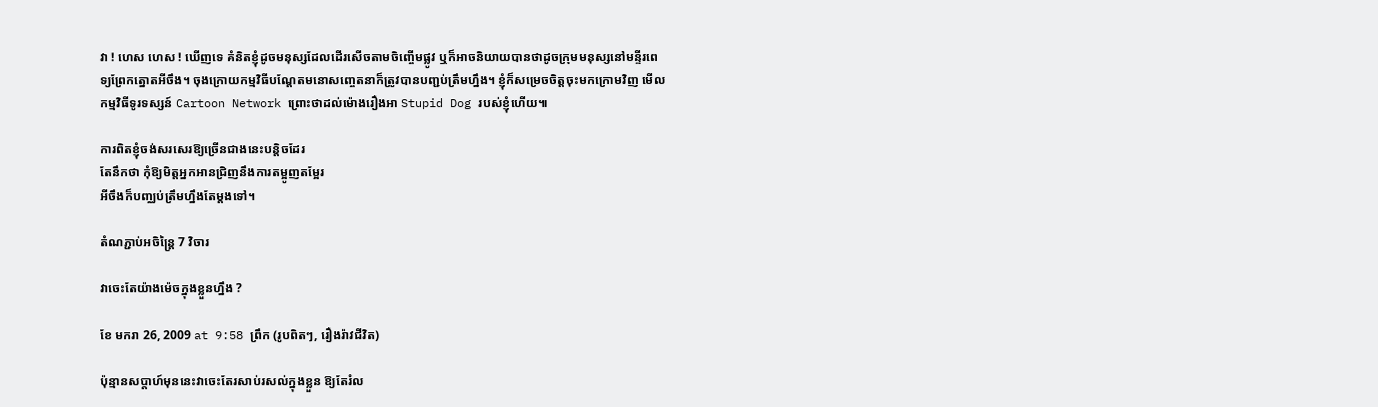វា ! ហេស ហេស ! ឃើញទេ គំនិតខ្ញុំដូចមនុស្សដែលដើរសើចតាមចិញ្ចើមផ្លូវ ឬក៏អាចនិយាយបានថាដូចក្រុមមនុស្សនៅមន្ទីរពេទ្យព្រែកត្នោតអីចឹង។ ចុងក្រោយកម្មវិធីបណ្ដែតមនោសញ្ចេតនាក៏ត្រូវបានបញ្ជប់ត្រឹមហ្នឹង។ ខ្ញុំក៏សម្រេចចិត្តចុះមកក្រោមវិញ មើលកម្មវិធីទូរទស្សន៍ Cartoon Network ព្រោះថាដល់ម៉ោងរឿងអា Stupid Dog របស់ខ្ញុំហើយ៕

ការពិតខ្ញុំចង់សរសេរឱ្យច្រើនជាងនេះបន្តិចដែរ
តែនឹកថា កុំឱ្យមិត្តអ្នកអានជ្រិញនឹងការតម្អូញតម្អែរ
អីចឹងក៏បញ្ឈប់ត្រឹមហ្នឹងតែម្ដងទៅ។

តំណភ្ជាប់អចិន្ត្រៃ 7 វិចារ

វាចេះតែយ៉ាងម៉េចក្នុងខ្លួនហ្នឹង ?

ខែ មករា 26, 2009 at 9:58 ព្រឹក (រូបពិតៗ, រឿងរ៉ាវជីវិត)

ប៉ុន្មានសប្ដាហ៍មុននេះវាចេះតែរសាប់រសល់ក្នុងខ្លួន ឱ្យតែរំល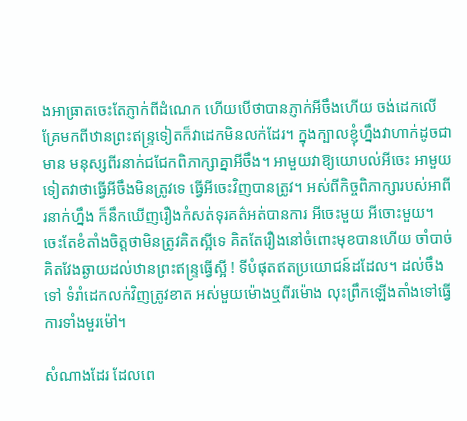ងអាធ្រាតចេះតែភ្ញាក់ពីដំណេក ហើយបើថាបានភ្ញាក់អីចឹងហើយ ចង់ដេកលើគ្រែមកពីឋានព្រះឥន្ទ្រទៀតក៏វាដេកមិនលក់ដែរ។ ក្នុងក្បាលខ្ញុំហ្នឹងវាហាក់ដូចជាមាន មនុស្សពីរនាក់ជជែកពិភាក្សាគ្នាអីចឹង។ អាមួយវាឱ្យយោបល់អីចេះ អាមួយទៀតវាថាធ្វើអីចឹងមិនត្រូវទេ ធ្វើអីចេះវិញបានត្រូវ។ អស់ពីកិច្ចពិភាក្សារបស់អាពីរនាក់ហ្នឹង ក៏នឹកឃើញរឿងកំសត់ទុរគត៌អត់បានការ អីចេះមួយ អីចោះមួយ។ ចេះតែខំតាំងចិត្តថាមិនត្រូវគិតស្អីទេ គិតតែរឿងនៅចំពោះមុខបានហើយ ចាំបាច់គិតវែងឆ្ងាយដល់ឋានព្រះឥន្ទ្រធ្វើស្អី ! ទីបំផុតឥតប្រយោជន៍ដដែល។ ដល់ចឹងទៅ ទំរាំដេកលក់វិញត្រូវខាត អស់មួយម៉ោងឬពីរម៉ោង លុះព្រឹកឡើងតាំងទៅធ្វើការទាំងមួរម៉ៅ។

សំណាងដែរ ដែលពេ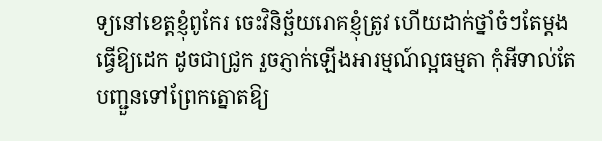ទ្យនៅខេត្តខ្ញុំពូកែរ ចេះវិនិច្ឆ័យរោគខ្ញុំត្រូវ ហើយដាក់ថ្នាំចំៗតែម្ដង ធ្វើឱ្យដេក ដូចជាជ្រូក រួចភ្ញាក់ឡើងអារម្មណ៍ល្អធម្មតា កុំអីទាល់តែបញ្ជួនទៅព្រែកត្នោតឱ្យ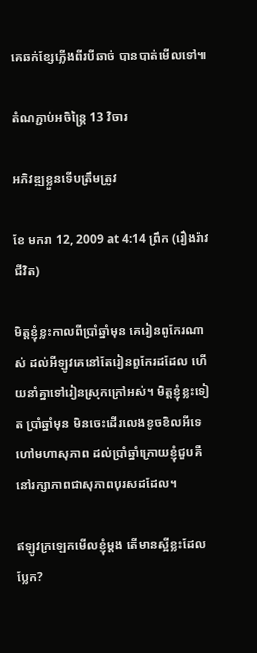គេឆក់ខ្សែភ្លើងពីរបីឆាច់ បានបាត់មើលទៅ៕

តំណភ្ជាប់អចិន្ត្រៃ 13 វិចារ

អភិវឌ្ឍខ្លួនទើបត្រឹមត្រូវ

ខែ មករា 12, 2009 at 4:14 ព្រឹក (រឿងរ៉ាវជីវិត)

មិត្តខ្ញុំខ្លះកាលពីប្រាំឆ្នាំមុន គេរៀនពូកែរណាស់ ដល់អីឡូវគេនៅតែរៀនពួកែរដដែល ហើយនាំគ្នាទៅរៀនស្រុកក្រៅអស់។ មិត្តខ្ញុំខ្លះទៀត ប្រាំឆ្នាំមុន មិនចេះដើរលេងខូចខិលអីទេ ហៅមហាសុភាព ដល់ប្រាំឆ្នាំក្រោយខ្ញុំជួបគឺនៅរក្សាភាពជាសុភាពបុរសដដែល។

ឥឡូវក្រឡេកមើលខ្ញុំម្ដង តើមានស្អីខ្លះដែលប្លែក?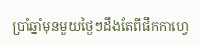ប្រាំឆ្នាំមុនមួយថ្ងៃៗដឹងតែពីផឹកកាហ្វេ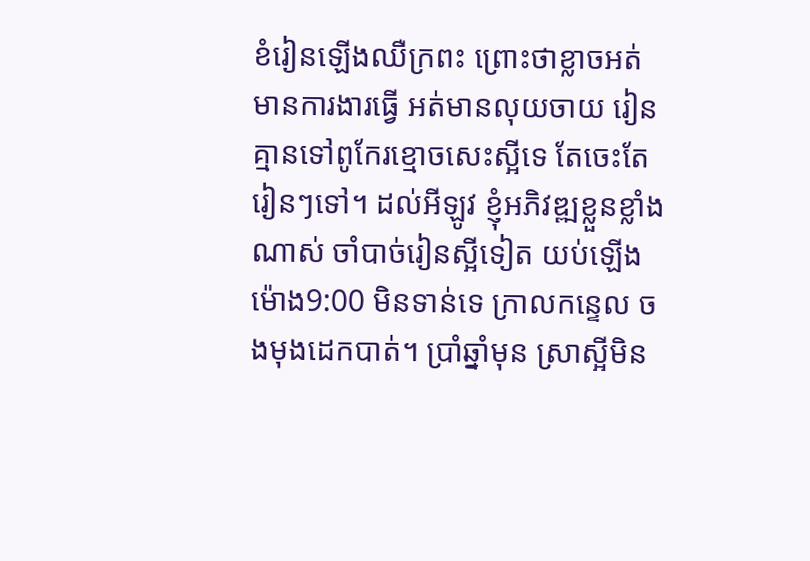ខំរៀនឡើងឈឺក្រពះ ព្រោះថាខ្លាចអត់មានការងារធ្វើ អត់មានលុយចាយ រៀនគ្មានទៅពូកែរខ្មោចសេះស្អីទេ តែចេះតែរៀនៗទៅ។ ដល់អីឡូវ ខ្ញុំអភិវឌ្ឍខ្លួនខ្លាំងណាស់ ចាំបាច់រៀនស្អីទៀត យប់ឡើង ម៉ោង9:00 មិនទាន់ទេ ក្រាលកន្ទេល ចងមុងដេកបាត់។ ប្រាំឆ្នាំមុន ស្រាស្អីមិន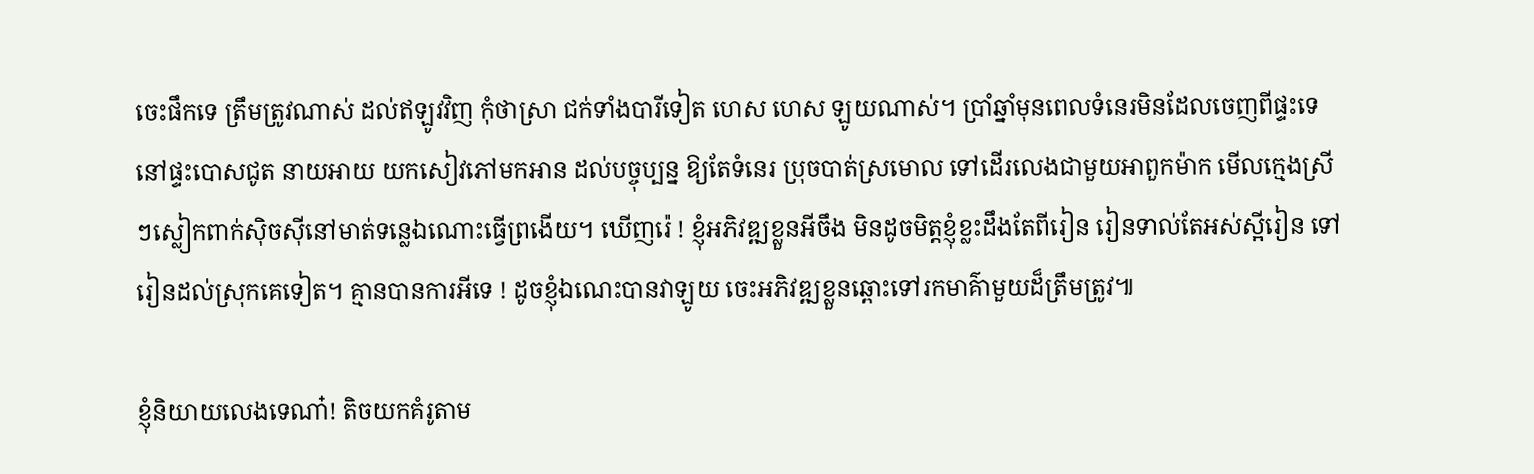ចេះផឹកទេ ត្រឹមត្រូវណាស់ ដល់ឥឡូវវិញ កុំថាស្រា ជក់ទាំងបារីទៀត ហេស ហេស ឡូយណាស់។ ប្រាំឆ្នាំមុនពេលទំនេរមិនដែលចេញពីផ្ទះទេ នៅផ្ទះបោសជូត នាយអាយ យកសៀវភៅមកអាន ដល់បច្ចុប្បន្ន ឱ្យតែទំនេរ ប្រុចបាត់ស្រមោល ទៅដើរលេងជាមួយអាពួកម៉ាក មើលក្មេងស្រីៗស្លៀកពាក់ស៊ិចស៊ីនៅមាត់ទន្លេឯណោះធ្វើព្រងើយ។ ឃើញរ៉េ ! ខ្ញុំអភិវឌ្ឍខ្លួនអីចឹង មិនដូចមិត្តខ្ញុំខ្លះដឹងតែពីរៀន រៀនទាល់តែអស់ស្អីរៀន ទៅរៀនដល់ស្រុកគេទៀត។ គ្មានបានការអីទេ ! ដូចខ្ញុំឯណេះបានវាឡូយ ចេះអភិវឌ្ឍខ្លួនឆ្ពោះទៅរកមាគ៌ាមួយដ៏ត្រឹមត្រូវ៕

ខ្ញុំនិយាយលេងទេណា៎! តិចយកគំរូតាម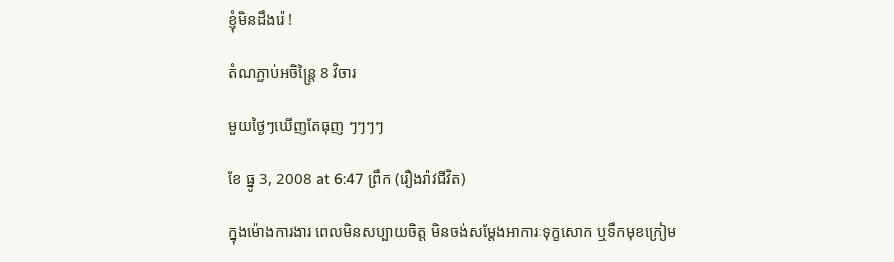ខ្ញុំមិនដឹងរ៉េ !

តំណភ្ជាប់អចិន្ត្រៃ 8 វិចារ

មួយថ្ងៃៗឃើញតែធុញ ៗៗៗៗ

ខែ ធ្នូ 3, 2008 at 6:47 ព្រឹក (រឿងរ៉ាវជីវិត)

ក្នុងម៉ោងការងារ ពេលមិនសប្បាយចិត្ត មិនចង់សម្ដែងអាការៈទុក្ខសោក ឬទឹកមុខក្រៀម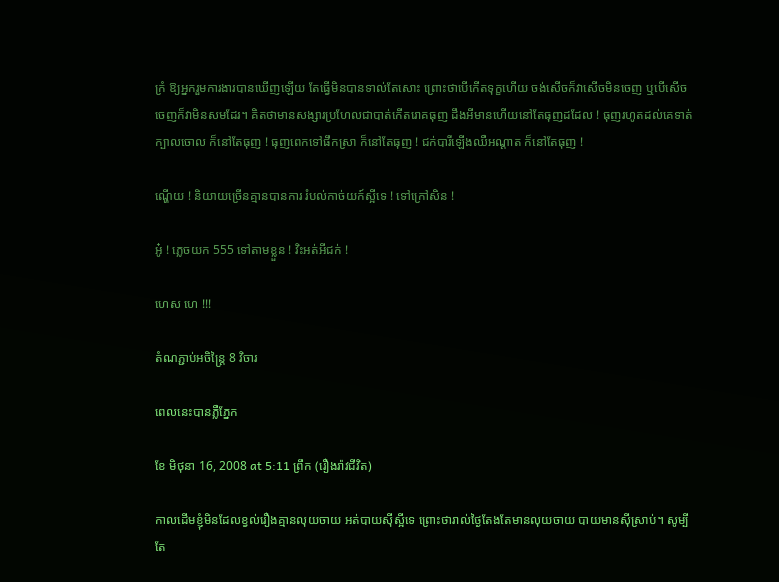ក្រំ ឱ្យអ្នករួមការងារបានឃើញឡើយ តែធ្វើមិនបានទាល់តែសោះ ព្រោះថាបើកើតទុក្ខហើយ ចង់សើចក៏វាសើចមិនចេញ ឬបើសើចចេញក៏វាមិនសមដែរ។ គិតថាមានសង្សារប្រហែលជាបាត់កើតរោគធុញ ដឹងអីមានហើយនៅតែធុញដដែល ! ធុញរហូតដល់គេទាត់ក្បាលចោល ក៏នៅតែធុញ ! ធុញពេកទៅផឹកស្រា ក៏នៅតែធុញ ! ជក់បារីឡើងឈឺអណ្ដាត ក៏នៅតែធុញ !

ណ្ហើយ ! និយាយច្រើនគ្មានបានការ រំបល់កាច់យក៍ស្អីទេ ! ទៅក្រៅសិន !

អូ៎ ! ភ្លេចយក 555 ទៅតាមខ្លួន ! វិះអត់អីជក់ !

ហេស ហេ !!!

តំណភ្ជាប់អចិន្ត្រៃ 8 វិចារ

ពេលនេះបានភ្លឺភ្នែក

ខែ មិថុនា 16, 2008 at 5:11 ព្រឹក (រឿងរ៉ាវជីវិត)

កាលដើមខ្ញុំមិនដែលខ្វល់រឿងគ្មានលុយចាយ អត់បាយស៊ីស្អីទេ ព្រោះថារាល់ថ្ងៃតែងតែមានលុយចាយ បាយមានស៊ីស្រាប់។ សូម្បីតែ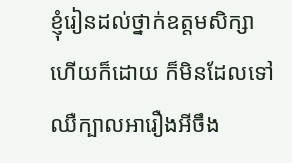ខ្ញុំរៀនដល់ថ្នាក់ឧត្តមសិក្សាហើយក៏ដោយ ក៏មិនដែលទៅឈឺក្បាលអារឿងអីចឹង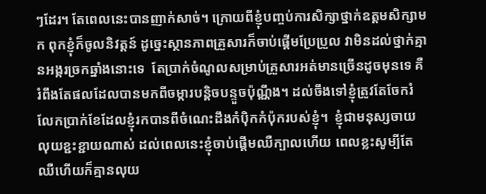ៗដែរ។ តែពេលនេះបានញាក់សាច់។ ក្រោយពីខ្ញុំបញ្ចប់ការសិក្សាថ្នាក់ឧត្តមសិក្សាមក ពុកខ្ញុំក៏ចូលនិវត្តន៍ ដូច្នេះស្ថានភាពគ្រួសារក៏ចាប់ផ្ដើមប្រែប្រួល វាមិនដល់ថ្នាក់គ្មានអង្ករច្រកឆ្នាំងនោះទេ  តែប្រាក់ចំណូលសម្រាប់គ្រួសារអត់មានច្រើនដូចមុនទេ គឺរំពឹងតែផលដែលបានមកពីចម្ការបន្តិចបន្ទួចប៉ុណ្ណឹង។ ដល់ចឹងទៅខ្ញុំត្រូវតែចែករំលែកប្រាក់ខែដែលខ្ញុំរកបានពីចំណេះដឹងកំប៉ិកកំប៉ុករបស់ខ្ញុំ។  ខ្ញុំជាមនុស្សចាយលុយខ្ជះខ្ជាយណាស់ ដល់ពេលនេះខ្ញុំចាប់ផ្ដើមឈឺក្បាលហើយ ពេលខ្លះសូម្បីតែឈឺហើយក៏គ្មានលុយ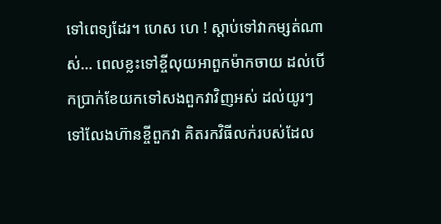ទៅពេទ្យដែរ។ ហេស ហេ ! ស្ដាប់ទៅវាកម្សត់ណាស់… ពេលខ្លះទៅខ្ចីលុយអាពួកម៉ាកចាយ ដល់បើកប្រាក់ខែយកទៅសងពួកវាវិញអស់ ដល់យូរៗទៅលែងហ៊ានខ្ចីពួកវា គិតរកវិធីលក់របស់ដែល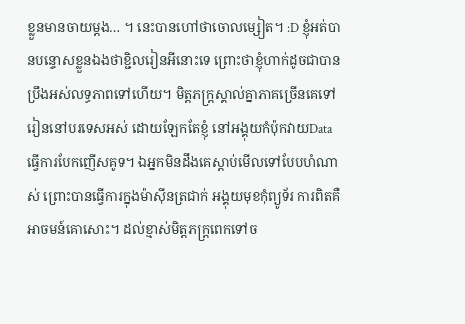ខ្លួនមានចាយម្ដង… ។ នេះបានហៅថាចោលម្សៀត។ :D ខ្ញុំអត់បានបន្ទោសខ្លួនឯងថាខ្ជិលរៀនអីនោះទេ ព្រោះថាខ្ញុំហាក់ដូចជាបានប្រឹងអស់លទ្ធភាពទៅហើយ។ មិត្តភក្ត្រស្គាល់គ្នាភាគច្រើនគេទៅរៀននៅបរទេសអស់ ដោយឡែកតែខ្ញុំ នៅអង្គុយកំប៉ុកវាយDataធ្វើការបែកញើសគូទ។ ឯអ្នកមិនដឹងគេស្ដាប់មើលទៅបែបហំណាស់ ព្រោះបានធ្វើការក្នុងម៉ាស៊ីនត្រជាក់ អង្គុយមុខកុំព្យូទ័រ ការពិតគឺអាចមន៍គោសោះ។ ដល់ខ្មាស់មិត្តភក្ត្រពេកទៅច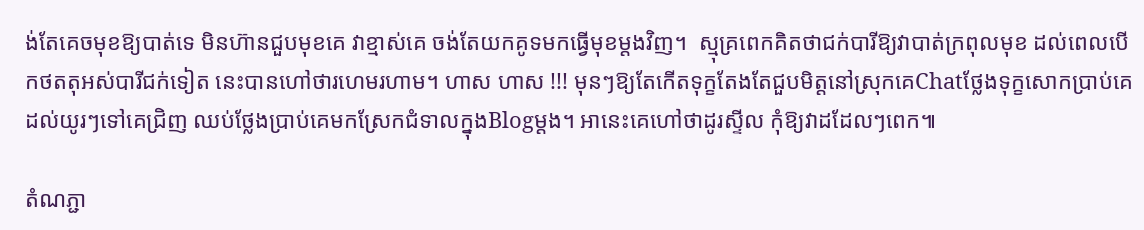ង់តែគេចមុខឱ្យបាត់ទេ មិនហ៊ានជួបមុខគេ វាខ្មាស់គេ ចង់តែយកគូទមកធ្វើមុខម្ដងវិញ។  ស្មុគ្រពេកគិតថាជក់បារីឱ្យវាបាត់ក្រពុលមុខ ដល់ពេលបើកថតតុអស់បារីជក់ទៀត នេះបានហៅថារហេមរហាម។ ហាស ហាស !!! មុនៗឱ្យតែកើតទុក្ខតែងតែជួបមិត្តនៅស្រុកគេChatថ្លែងទុក្ខសោកប្រាប់គេ ដល់យូរៗទៅគេជ្រិញ ឈប់ថ្លែងប្រាប់គេមកស្រែកជំទាលក្នុងBlogម្ដង។ អានេះគេហៅថាដូរស្ទីល កុំឱ្យវាដដែលៗពេក៕

តំណភ្ជា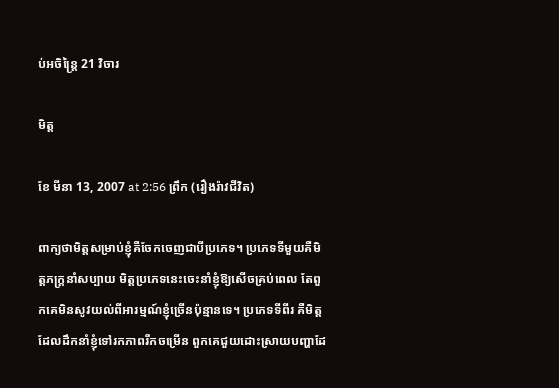ប់អចិន្ត្រៃ 21 វិចារ

មិត្ត

ខែ មីនា 13, 2007 at 2:56 ព្រឹក (រឿងរ៉ាវជីវិត)

ពាក្យថាមិត្តសម្រាប់ខ្ញុំគឺចែកចេញជាបីប្រភេទ។ ប្រភេទទីមួយគឺមិត្តភក្ដ្រនាំសប្បាយ មិត្តប្រភេទនេះចេះនាំខ្ញុំឱ្យសើចគ្រប់ពេល តែពួកគេមិនសូវយល់ពីអារម្មណ៍ខ្ញុំច្រើនប៉ុន្មានទេ។ ប្រភេទទីពីរ គឺមិត្តដែលដឹកនាំខ្ញុំទៅរកភាពរីកចម្រើន ពួកគេជួយដោះស្រាយបញ្ហាដែ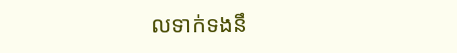លទាក់ទងនឹ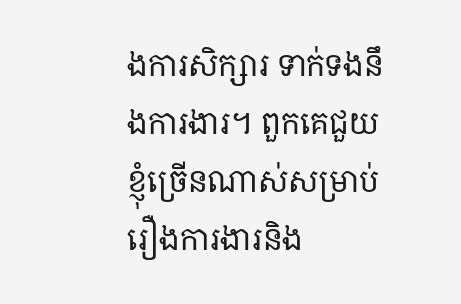ងការសិក្សារ ទាក់ទងនឹងការងារ។ ពួកគេជួយខ្ញុំច្រើនណាស់សម្រាប់រឿងការងារនិង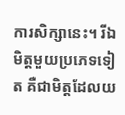ការសិក្សានេះ។ រីឯមិត្តមួយប្រភេទទៀត គឺជាមិត្តដែលយ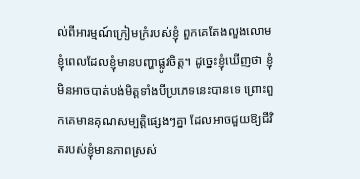ល់ពីអារម្មណ៍ក្រៀមក្រំរបស់ខ្ញុំ ពួកគេតែងលួងលោមខ្ញុំពេលដែលខ្ញុំមានបញ្ហាផ្លូវចិត្ត។ ដូច្នេះខ្ញុំឃើញថា ខ្ញុំមិនអាចបាត់បង់មិត្តទាំងបីប្រភេទនេះបានទេ ព្រោះពួកគេមានគុណសម្បត្តិផ្សេងៗគ្នា ដែលអាចជួយឱ្យជីវិតរបស់ខ្ញុំមានភាពស្រស់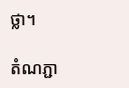ថ្លា។

តំណភ្ជា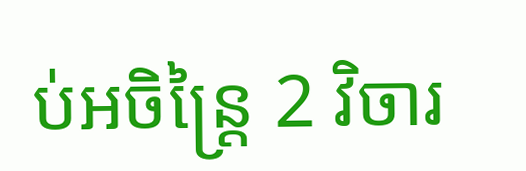ប់អចិន្ត្រៃ 2 វិចារ